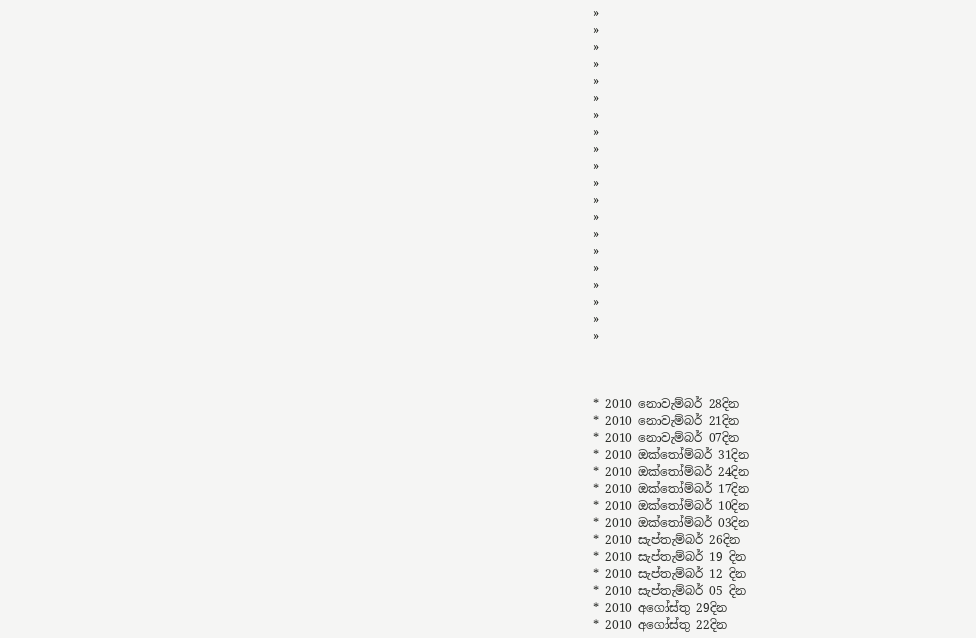»
»
»
»
»
»
»
»
»
»
»
»
»
»
»
»
»
»
»
»



* 2010 නොවැම්බර් 28දින
* 2010 නොවැම්බර් 21දින
* 2010 නොවැම්බර් 07දින
* 2010 ඔක්තෝම්බර් 31දින
* 2010 ඔක්තෝම්බර් 24දින
* 2010 ඔක්තෝම්බර් 17දින
* 2010 ඔක්තෝම්බර් 10දින
* 2010 ඔක්තෝම්බර් 03දින
* 2010 සැප්තැම්බර් 26දින
* 2010 සැප්තැම්බර් 19 දින
* 2010 සැප්තැම්බර් 12 දින
* 2010 සැප්තැම්බර් 05 දින
* 2010 අගෝස්තු 29දින
* 2010 අගෝස්තු 22දින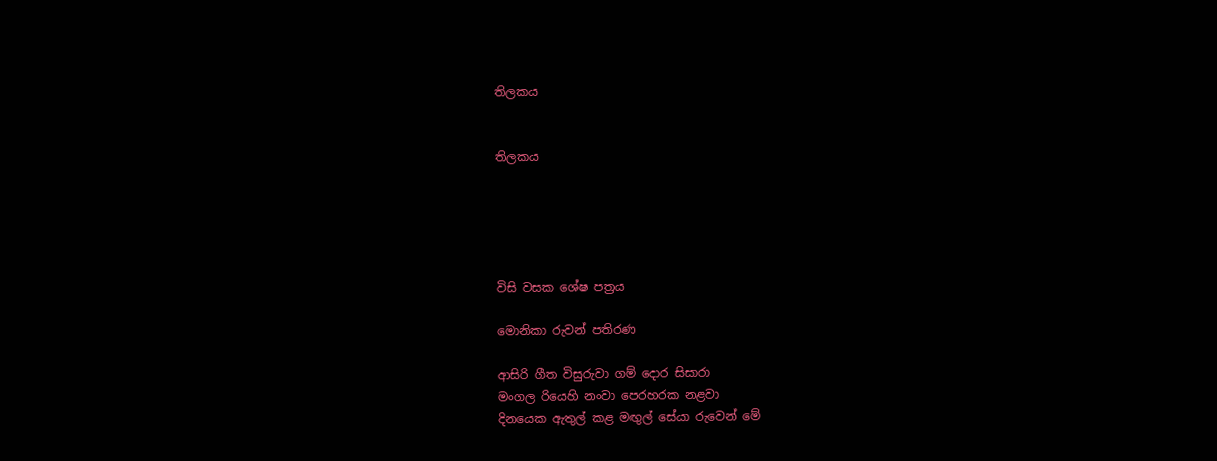තිලකය


තිලකය





විසි වසක ශේෂ පත්‍රය

මොනිකා රුවන් පතිරණ

ආසිරි ගීත විසුරුවා ගම් දොර සිසාරා
මංගල රියෙහි නංවා පෙරහරක නළවා
දිනයෙක ඇතුල් කළ මඟුල් සේයා රුවෙන් මේ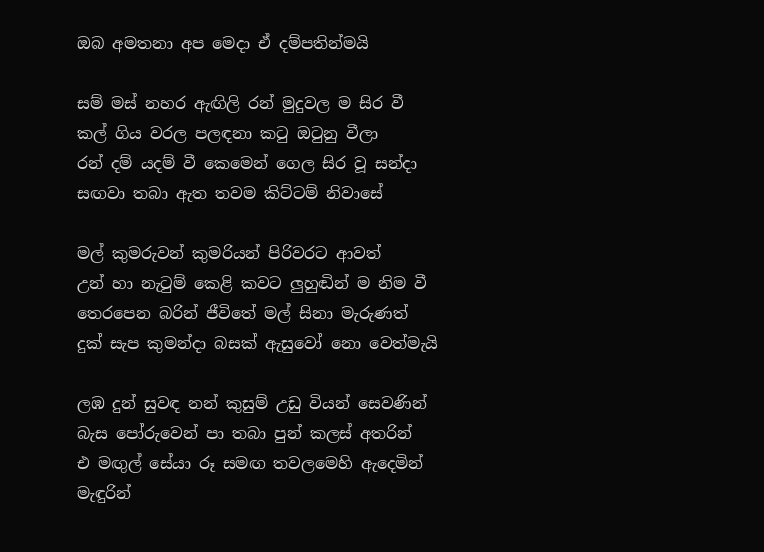ඔබ අමතනා අප මෙදා ඒ දම්පතින්මයි

සම් මස් නහර ඇඟිලි රන් මුදුවල ම සිර වී
කල් ගිය වරල පලඳනා කටු ඔටුනු වීලා
රන් දම් යදම් වී කෙමෙන් ගෙල සිර වූ සන්දා
සඟවා තබා ඇත තවම කිට්ටම් නිවාසේ

මල් කුමරුවන් කුමරියන් පිරිවරට ආවත්
උන් හා නැටුම් කෙළි කවට ලුහුඬින් ම නිම වී
තෙරපෙන බරින් ජීවිතේ මල් සිනා මැරුණත්
දුක් සැප කුමන්දා බසක් ඇසුවෝ නො වෙත්මැයි

ලඹ දුන් සුවඳ නන් කුසුම් උඩු වියන් සෙවණින්
බැස පෝරුවෙන් පා තබා පුන් කලස් අතරින්
එ මඟුල් සේයා රූ සමඟ තවලමෙහි ඇදෙමින්
මැඳුරින්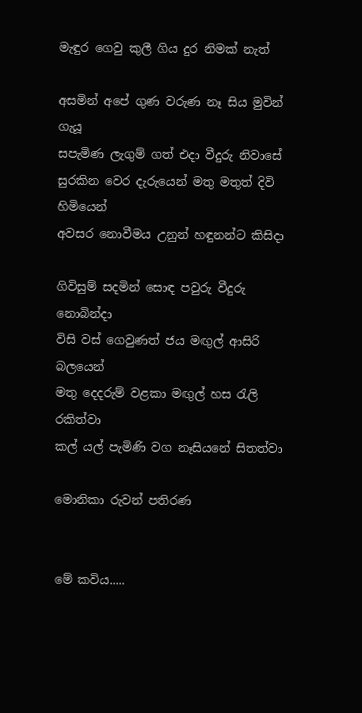මැඳුර ගෙවු කුලී ගිය දුර නිමක් නැත්

අසමින් අපේ ගුණ වරුණ නෑ සිය මුවින් ගැයූ
සපැමිණ ලැගුම් ගත් එදා වීදුරු නිවාසේ
සුරකින වෙර දැරුයෙන් මතු මතුත් දිවි හිමියෙන්
අවසර නොවීමය උනුන් හඳුනන්ට කිසිදා

ගිවිසුම් සදමින් සොඳ පවුරු වීදුරු නොබින්දා
විසි වස් ගෙවුණත් ජය මඟුල් ආසිරි බලයෙන්
මතු දෙදරුම් වළකා මඟුල් හස රැලි රකිත්වා
කල් යල් පැමිණි වග නෑසියනේ සිතත්වා

මොනිකා රුවන් පතිරණ


මේ කවිය.....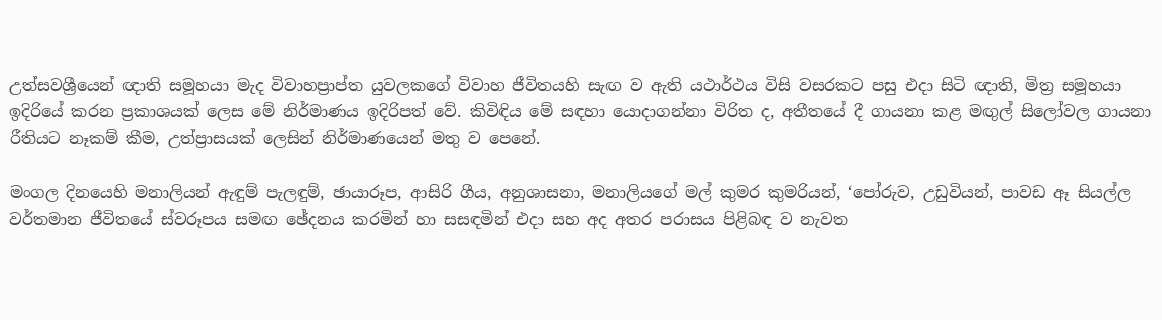උත්සවශ්‍රීයෙන් ඥාති සමූහයා මැද විවාහප්‍රාප්ත යුවලකගේ විවාහ ජීවිතයහි සැඟ ව ඇති යථාර්ථය විසි වසරකට පසු එදා සිටි ඥාති, මිත්‍ර සමූහයා ඉදිරියේ කරන ප්‍රකාශයක් ලෙස මේ නිර්මාණය ඉදිරිපත් වේ. කිවිඳිය මේ සඳහා යොදාගන්නා විරිත ද, අතීතයේ දී ගායනා කළ මඟුල් සිලෝවල ගායනා රීතියට නෑකම් කීම, උත්ප්‍රාසයක් ලෙසින් නිර්මාණයෙන් මතු ව පෙනේ.

මංගල දිනයෙහි මනාලියන් ඇඳුම් පැලඳුම්, ඡායාරූප, ආසිරි ගීය, අනුශාසනා, මනාලියගේ මල් කුමර කුමරියන්, ‘පෝරුව, උඩුවියන්, පාවඩ ඈ සියල්ල වර්තමාන ජීවිතයේ ස්වරූපය සමඟ ඡේදනය කරමින් හා සසඳමින් එදා සහ අද අතර පරාසය පිළිබඳ ව නැවත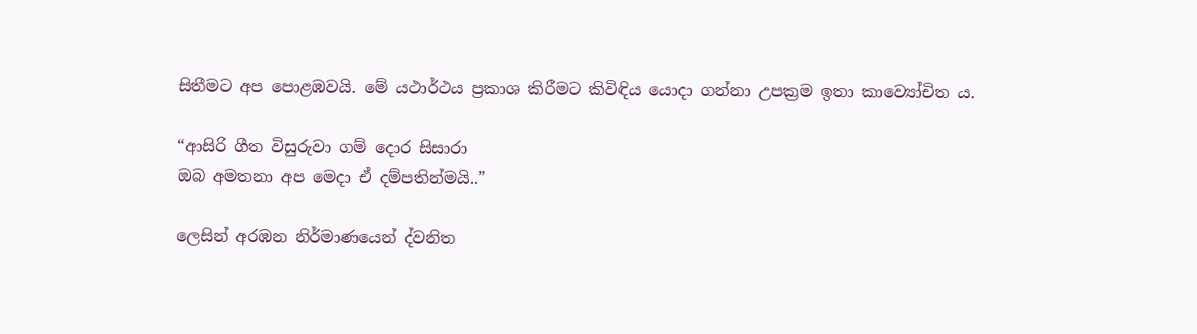සිතීමට අප පොළඹවයි. මේ යථාර්ථය ප්‍රකාශ කිරීමට කිවිඳිය යොදා ගන්නා උපක්‍රම ඉතා කාව්‍යෝචිත ය.

“ආසිරි ගීත විසුරුවා ගම් දොර සිසාරා
ඔබ අමතනා අප මෙදා ඒ දම්පතින්මයි..”

ලෙසින් අරඹන නිර්මාණයෙන් ද්වනිත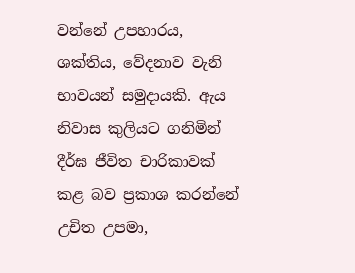වන්නේ උපහාරය, ශක්තිය, වේදනාව වැනි භාවයන් සමුදායකි. ඇය නිවාස කුලියට ගනිමින් දීර්ඝ ජීවිත චාරිකාවක් කළ බව ප්‍රකාශ කරන්නේ උචිත උපමා,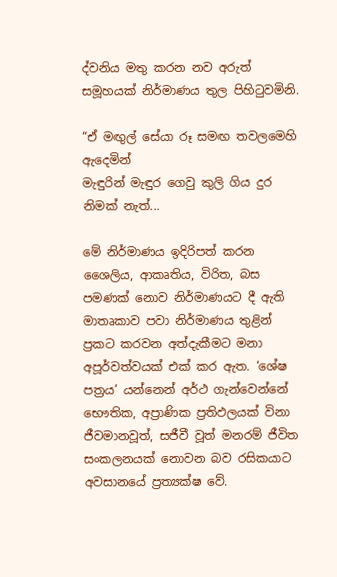ද්වනිය මතු කරන නව අරුත් සමූහයක් නිර්මාණය තුල පිහිටුවමිනි.

“ඒ මඟුල් සේයා රූ සමඟ තවලමෙහි ඇදෙමින්
මැඳුරින් මැඳුර ගෙවු කුලි ගිය දුර නිමක් නැත්...

මේ නිර්මාණය ඉදිරිපත් කරන ශෛලිය, ආකෘතිය, විරිත, බස පමණක් නොව නිර්මාණයට දී ඇති මාතෘකාව පවා නිර්මාණය තුළින් ප්‍රකට කරවන අත්දැකීමට මනා අපූර්වත්වයක් එක් කර ඇත. ‘ශේෂ පත්‍රය’ යන්නෙන් අර්ථ ගැන්වෙන්නේ භෞතික, අප්‍රාණික ප්‍රතිඵලයක් විනා ජීවමානවූත්, සජීවී වූත් මනරම් ජීවිත සංකලනයක් නොවන බව රසිකයාට අවසානයේ ප්‍රත්‍යක්ෂ වේ.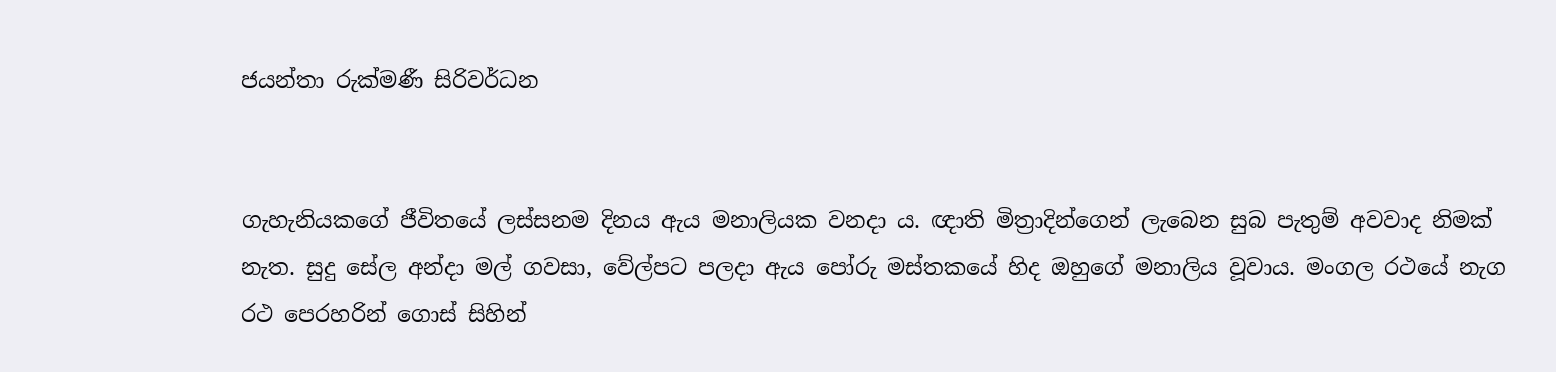ජයන්තා රුක්මණී සිරිවර්ධන


ගැහැනියකගේ ජීවිතයේ ලස්සනම දිනය ඇය මනාලියක වනදා ය. ඥාති මිත්‍රාදින්ගෙන් ලැබෙන සුබ පැතුම් අවවාද නිමක් නැත. සුදු සේල අන්දා මල් ගවසා, වේල්පට පලදා ඇය පෝරු මස්තකයේ හිද ඔහුගේ මනාලිය වූවාය. මංගල රථයේ නැග රථ පෙරහරින් ගොස් සිහින්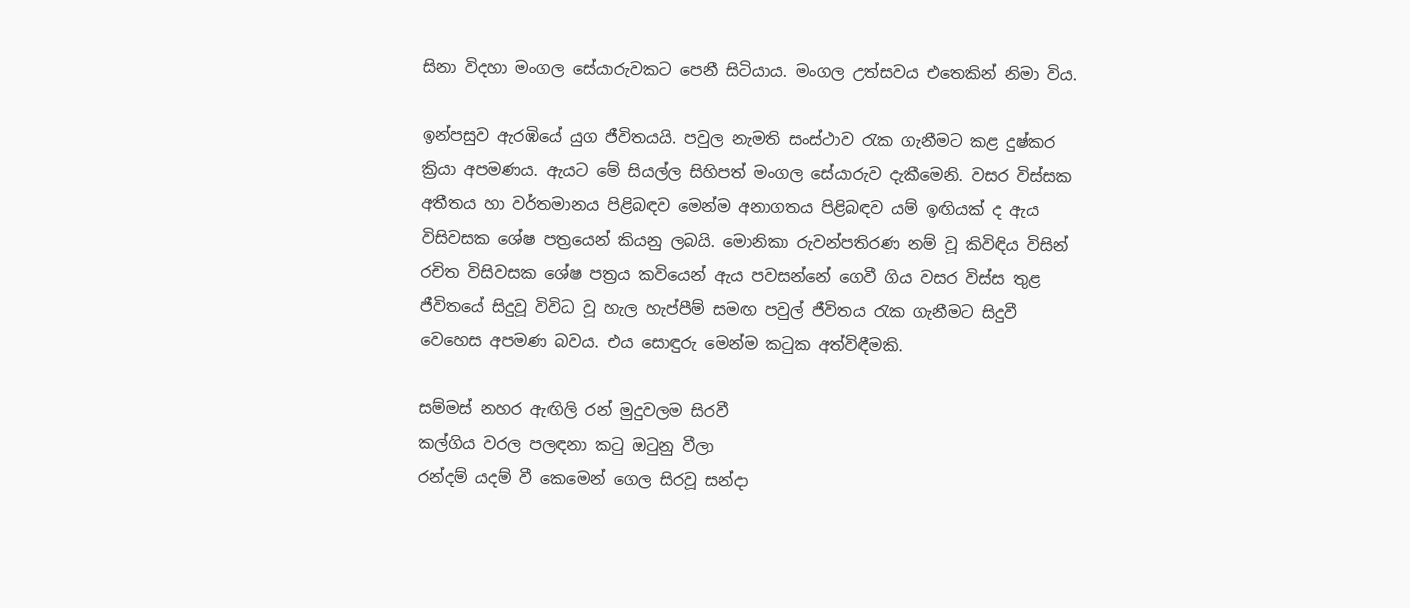සිනා විදහා මංගල සේයාරුවකට පෙනී සිටියාය. මංගල උත්සවය එතෙකින් නිමා විය.

ඉන්පසුව ඇරඹියේ යුග ජීවිතයයි. පවුල නැමති සංස්ථාව රැක ගැනීමට කළ දුෂ්කර ක්‍රියා අපමණය. ඇයට මේ සියල්ල සිහිපත් මංගල සේයාරුව දැකීමෙනි. වසර විස්සක අතීතය හා වර්තමානය පිළිබඳව මෙන්ම අනාගතය පිළිබඳව යම් ඉඟියක් ද ඇය විසිවසක ශේෂ පත්‍රයෙන් කියනු ලබයි. මොනිකා රුවන්පතිරණ නම් වූ කිවිඳිය විසින් රචිත විසිවසක ශේෂ පත්‍රය කවියෙන් ඇය පවසන්නේ ගෙවී ගිය වසර විස්ස තුළ ජීවිතයේ සිදුවූ විවිධ වූ හැල හැප්පීම් සමඟ පවුල් ජීවිතය රැක ගැනීමට සිදුවී වෙහෙස අපමණ බවය. එය සොඳුරු මෙන්ම කටුක අත්විඳීමකි.

සම්මස් නහර ඇඟිලි රන් මුදුවලම සිරවී
කල්ගිය වරල පලඳනා කටු ඔටුනු වීලා
රන්දම් යදම් වී කෙමෙන් ගෙල සිරවූ සන්දා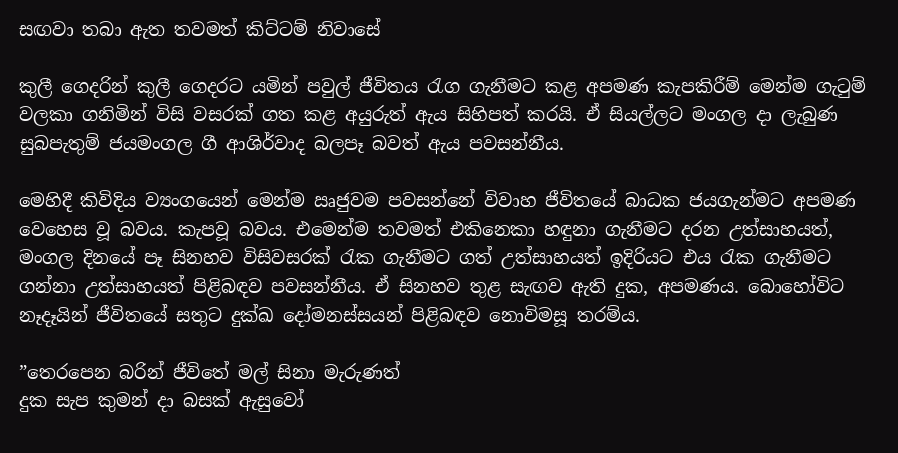සඟවා තබා ඇත තවමත් කිට්ටම් නිවාසේ

කුලී ගෙදරින් කුලී ගෙදරට යමින් පවුල් ජීවිතය රැග ගැනීමට කළ අපමණ කැපකිරීම් මෙන්ම ගැටුම් වලකා ගනිමින් විසි වසරක් ගත කළ අයුරුත් ඇය සිහිපත් කරයි. ඒ සියල්ලට මංගල දා ලැබුණ සුබපැතුම් ජයමංගල ගී ආශිර්වාද බලපෑ බවත් ඇය පවසන්නීය.

මෙහිදී කිවිදිය ව්‍යංගයෙන් මෙන්ම ඍජුවම පවසන්නේ විවාහ ජීවිතයේ බාධක ජයගැන්මට අපමණ වෙහෙස වූ බවය. කැපවූ බවය. එමෙන්ම තවමත් එකිනෙකා හඳුනා ගැනීමට දරන උත්සාහයත්, මංගල දිනයේ පෑ සිනහව විසිවසරක් රැක ගැනීමට ගත් උත්සාහයත් ඉදිරියට එය රැක ගැනීමට ගන්නා උත්සාහයත් පිළිබඳව පවසන්නීය. ඒ සිනහව තුළ සැඟව ඇති දුක, අපමණය. බොහෝවිට නෑදෑයින් ජීවිතයේ සතුට දුක්ඛ දෝමනස්සයන් පිළිබඳව නොවිමසූ තරම්ය.

”තෙරපෙන බරින් ජීවිතේ මල් සිනා මැරුණත්
දුක සැප කුමන් දා බසක් ඇසුවෝ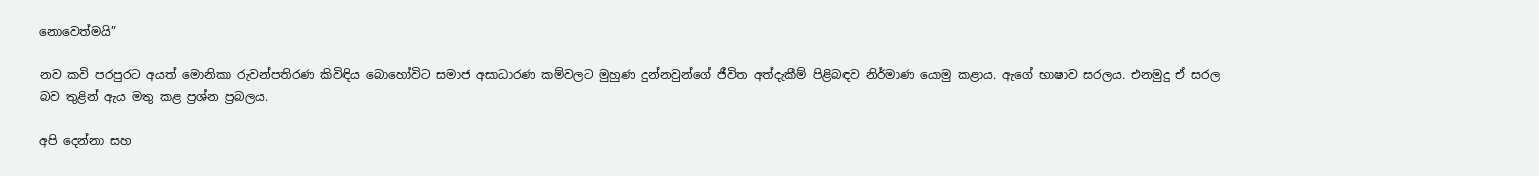නොවෙත්මයි”

නව කවි පරපුරට අයත් මොනිකා රුවන්පතිරණ කිවිඳිය බොහෝවිට සමාජ අසාධාරණ කම්වලට මුහුණ දුන්නවුන්ගේ ජීවිත අත්දැකීම් පිළිබඳව නිර්මාණ යොමු කළාය. ඇගේ භාෂාව සරලය. එනමුදු ඒ සරල බව තුළින් ඇය මතු කළ ප්‍රශ්න ප්‍රබලය.

අපි දෙන්නා සහ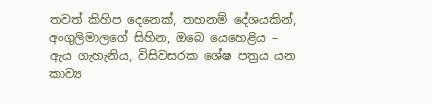තවත් කිහිප දෙනෙක්, තහනම් දේශයකින්, අංගුලිමාලගේ සිහින, ඔබෙ යෙහෙළිය – ඇය ගැහැනිය, විසිවසරක ශේෂ පත්‍රය යන කාව්‍ය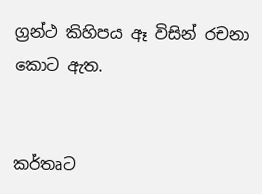ග්‍රන්ථ කිහිපය ඈ විසින් රචනා කොට ඇත.


කර්තෘට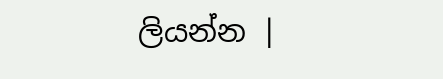ලියන්න |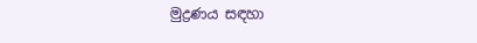මුද්‍රණය සඳහා